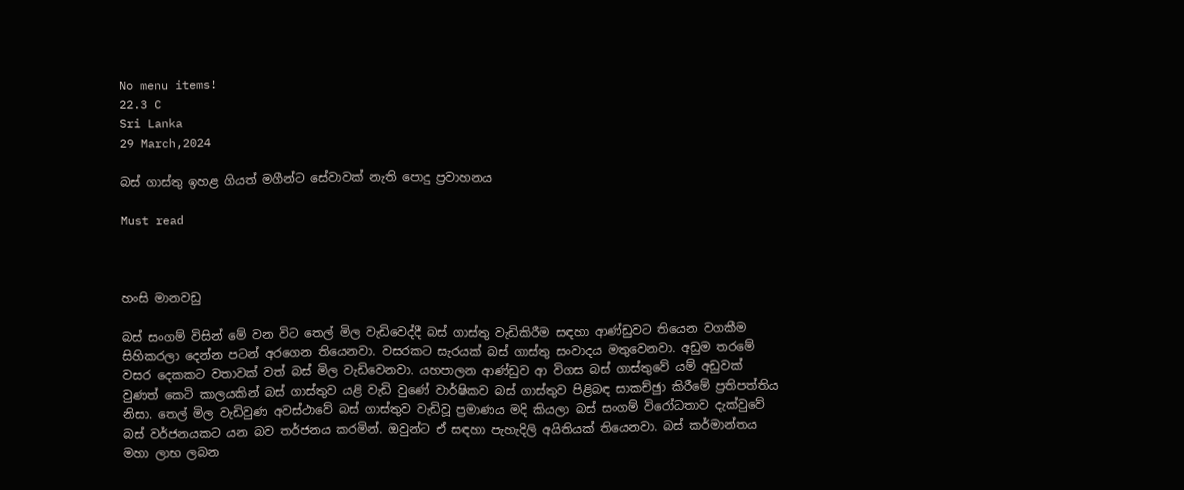No menu items!
22.3 C
Sri Lanka
29 March,2024

බස් ගාස්තු ඉහළ ගියත් මගීන්ට සේවාවක් නැති පොදු ප්‍රවාහනය

Must read



හංසි මානවඩු

බස් සංගම් විසින් මේ වන විට තෙල් මිල වැඩිවෙද්දී බස් ගාස්තු වැඩිකිරීම සඳහා ආණ්ඩුවට තියෙන වගකීම සිහිකරලා දෙන්න පටන් අරගෙන තියෙනවා. වසරකට සැරයක් බස් ගාස්තු සංවාදය මතුවෙනවා. අඩුම තරමේ වසර දෙකකට වතාවක් වත් බස් මිල වැඩිවෙනවා. යහපාලන ආණ්ඩුව ආ විගස බස් ගාස්තුවේ යම් අඩුවක් වුණත් කෙටි කාලයකින් බස් ගාස්තුව යළි වැඩි වුණේ වාර්ෂිකව බස් ගාස්තුව පිළිබඳ සාකච්ඡුා කිරීමේ ප්‍රතිපත්තිය නිසා. තෙල් මිල වැඩිවුණ අවස්ථාවේ බස් ගාස්තුව වැඩිවූ ප්‍රමාණය මදි කියලා බස් සංගම් විරෝධතාව දැක්වුවේ බස් වර්ජනයකට යන බව තර්ජනය කරමින්. ඔවුන්ට ඒ සඳහා පැහැදිලි අයිතියක් තියෙනවා. බස් කර්මාන්තය මහා ලාභ ලබන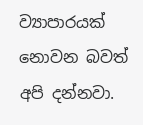ව්‍යාපාරයක් නොවන බවත් අපි දන්නවා.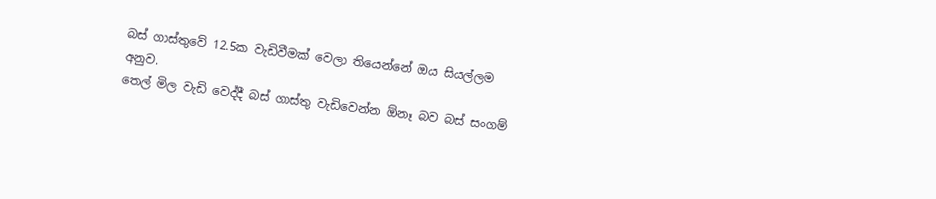බස් ගාස්තුවේ 12.5ක වැඩිවීමක් වෙලා තියෙන්නේ ඔය සියල්ලම අනුව.
තෙල් මිල වැඩි වෙද්දී බස් ගාස්තු වැඩිවෙන්න ඕනෑ බව බස් සංගම්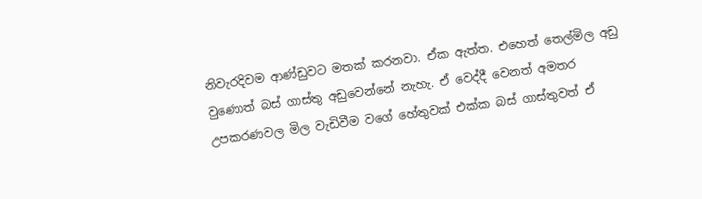නිවැරදිවම ආණ්ඩුවට මතක් කරනවා. ඒක ඇත්ත. එහෙත් තෙල්මිල අඩු වුණොත් බස් ගාස්තු අඩුවෙන්නේ නැහැ. ඒ වෙද්දී වෙනත් අමතර උපකරණවල මිල වැඩිවීම වගේ හේතුවක් එක්ක බස් ගාස්තුවත් ඒ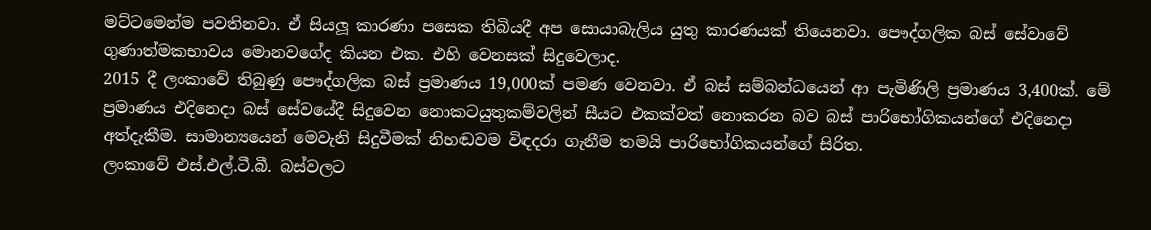මට්ටමෙන්ම පවතිනවා. ඒ සියලූ‍ කාරණා පසෙක තිබියදී අප සොයාබැලිය යුතු කාරණයක් තියෙනවා. පෞද්ගලික බස් සේවාවේ ගුණාත්මකභාවය මොනවගේද කියන එක. එහි වෙනසක් සිදුවෙලාද.
2015 දී ලංකාවේ තිබුණු පෞද්ගලික බස් ප්‍රමාණය 19,000ක් පමණ වෙනවා. ඒ බස් සම්බන්ධයෙන් ආ පැමිණිලි ප්‍රමාණය 3,400ක්. මේ ප්‍රමාණය එදිනෙදා බස් සේවයේදී සිදුවෙන නොකටයුතුකම්වලින් සීයට එකක්වත් නොකරන බව බස් පාරිභෝගිකයන්ගේ එදිනෙදා අත්දැකීම. සාමාන්‍යයෙන් මෙවැනි සිදුවීමක් නිහඬවම විඳදරා ගැනීම තමයි පාරිභෝගිකයන්ගේ සිරිත.
ලංකාවේ එස්.එල්.ටී.බී. බස්වලට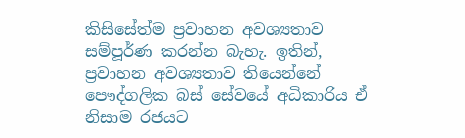කිසිසේත්ම ප්‍රවාහන අවශ්‍යතාව සම්පූර්ණ කරන්න බැහැ. ඉතින්, ප්‍රවාහන අවශ්‍යතාව තියෙන්නේ පෞද්ගලික බස් සේවයේ අධිකාරිය ඒ නිසාම රජයට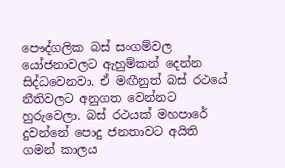පෞද්ගලික බස් සංගම්වල යෝජනාවලට ඇහුම්කන් දෙන්න සිද්ධවෙනවා. ඒ මඟීනුත් බස් රථයේ නීතිවලට අනුගත වෙන්නට හුරුවෙලා. බස් රථයක් මහපාරේ දුවන්නේ පොදු ජනතාවට අයිති ගමන් කාලය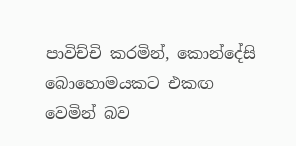පාවිච්චි කරමින්, කොන්දේසි බොහොමයකට එකඟ වෙමින් බව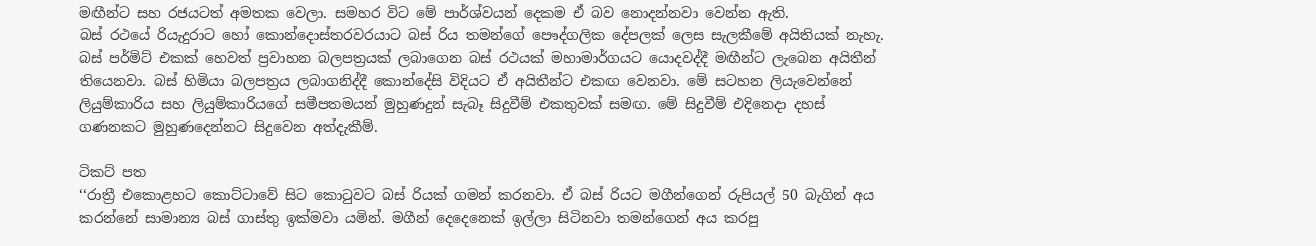මඟීන්ට සහ රජයටත් අමතක වෙලා. සමහර විට මේ පාර්ශ්වයන් දෙකම ඒ බව නොදන්නවා වෙන්න ඇති.
බස් රථයේ රියැදුරාට හෝ කොන්දොස්තරවරයාට බස් රිය තමන්ගේ පෞද්ගලික දේපලක් ලෙස සැලකීමේ අයිතියක් නැහැ. බස් පර්මිට් එකක් හෙවත් ප්‍රවාහන බලපත්‍රයක් ලබාගෙන බස් රථයක් මහාමාර්ගයට යොදවද්දී මඟීන්ට ලැබෙන අයිතීන් තියෙනවා. බස් හිමියා බලපත්‍රය ලබාගනිද්දී කොන්දේසි විදියට ඒ අයිතීන්ට එකඟ වෙනවා. මේ සටහන ලියැවෙන්නේ ලියුම්කාරිය සහ ලියුම්කාරියගේ සමීපතමයන් මුහුණදුන් සැබෑ සිදුවීම් එකතුවක් සමඟ. මේ සිදුවීම් එදිනෙදා දහස් ගණනකට මුහුණදෙන්නට සිදුවෙන අත්දැකීම්.

ටිකට් පත
‘‘රාත්‍රී එකොළහට කොට්ටාවේ සිට කොටුවට බස් රියක් ගමන් කරනවා. ඒ බස් රියට මගීන්ගෙන් රුපියල් 50 බැගින් අය කරන්නේ සාමාන්‍ය බස් ගාස්තු ඉක්මවා යමින්. මගීන් දෙදෙනෙක් ඉල්ලා සිටිනවා තමන්ගෙන් අය කරපු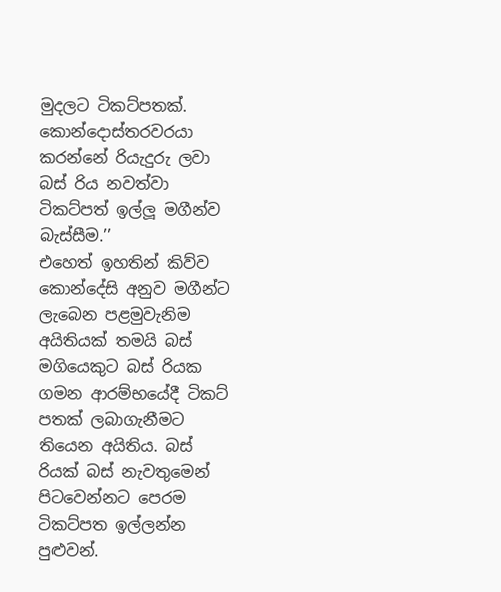මුදලට ටිකට්පතක්. කොන්දොස්තරවරයා කරන්නේ රියැදුරු ලවා බස් රිය නවත්වා ටිකට්පත් ඉල්ලූ මගීන්ව බැස්සීම.’’
එහෙත් ඉහතින් කිව්ව කොන්දේසි අනුව මගීන්ට ලැබෙන පළමුවැනිම අයිතියක් තමයි බස් මගියෙකුට බස් රියක ගමන ආරම්භයේදී ටිකට් පතක් ලබාගැනීමට තියෙන අයිතිය. බස් රියක් බස් නැවතුමෙන් පිටවෙන්නට පෙරම ටිකට්පත ඉල්ලන්න පුළුවන්.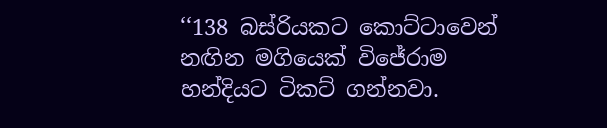‘‘138 බස්රියකට කොට්ටාවෙන් නඟින මගියෙක් විජේරාම හන්දියට ටිකට් ගන්නවා.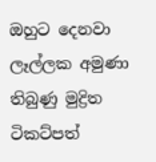ඔහුට දෙනවා ලෑල්ලක අමුණා තිබුණු මුද්‍රිත ටිකට්පත්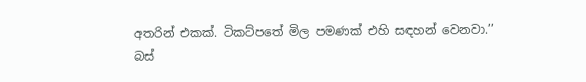අතරින් එකක්. ටිකට්පතේ මිල පමණක් එහි සඳහන් වෙනවා.’’
බස්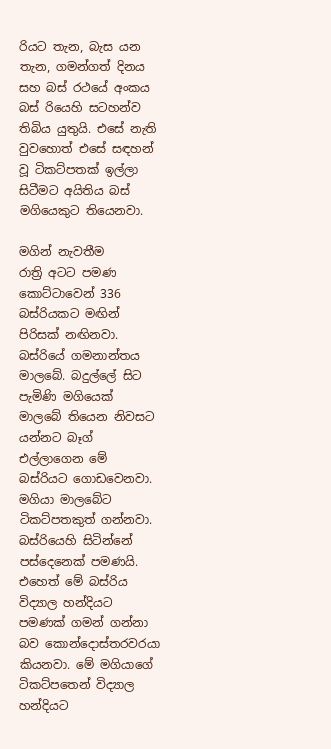රියට තැන, බැස යන තැන, ගමන්ගත් දිනය සහ බස් රථයේ අංකය බස් රියෙහි සටහන්ව තිබිය යුතුයි. එසේ නැති වුවහොත් එසේ සඳහන් වූ ටිකට්පතක් ඉල්ලා සිටීමට අයිතිය බස් මගියෙකුට තියෙනවා.

මගින් නැවතීම
රාත්‍රි අටට පමණ කොට්ටාවෙන් 336 බස්රියකට මඟින් පිරිසක් නඟිනවා. බස්රියේ ගමනාන්තය මාලබේ. බදුල්ලේ සිට පැමිණි මගියෙක් මාලබේ තියෙන නිවසට යන්නට බෑග් එල්ලාගෙන මේ බස්රියට ගොඩවෙනවා. මගියා මාලබේට ටිකට්පතකුත් ගන්නවා. බස්රියෙහි සිටින්නේ පස්දෙනෙක් පමණයි.
එහෙත් මේ බස්රිය විද්‍යාල හන්දියට පමණක් ගමන් ගන්නා බව කොන්දොස්තරවරයා කියනවා. මේ මගියාගේ ටිකට්පතෙන් විද්‍යාල හන්දියට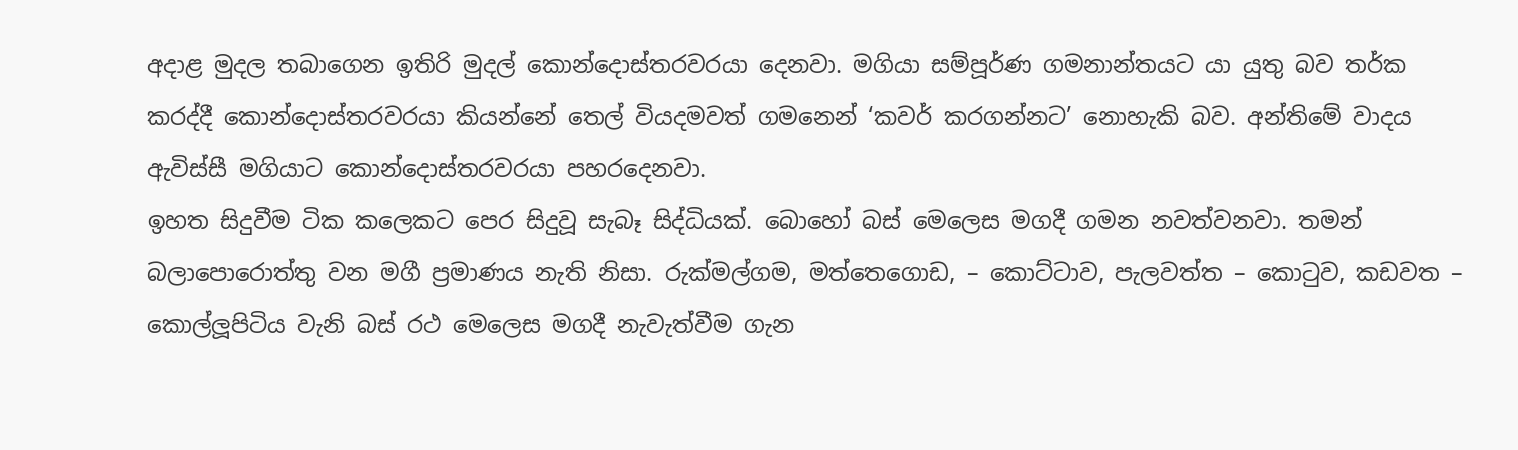අදාළ මුදල තබාගෙන ඉතිරි මුදල් කොන්දොස්තරවරයා දෙනවා. මගියා සම්පූර්ණ ගමනාන්තයට යා යුතු බව තර්ක කරද්දී කොන්දොස්තරවරයා කියන්නේ තෙල් වියදමවත් ගමනෙන් ‘කවර් කරගන්නට’ නොහැකි බව. අන්තිමේ වාදය ඇවිස්සී මගියාට කොන්දොස්තරවරයා පහරදෙනවා.
ඉහත සිදුවීම ටික කලෙකට පෙර සිදුවූ සැබෑ සිද්ධියක්. බොහෝ බස් මෙලෙස මගදී ගමන නවත්වනවා. තමන් බලාපොරොත්තු වන මගී ප්‍රමාණය නැති නිසා. රුක්මල්ගම, මත්තෙගොඩ, – කොට්ටාව, පැලවත්ත – කොටුව, කඩවත – කොල්ලූ‍පිටිය වැනි බස් රථ මෙලෙස මගදී නැවැත්වීම ගැන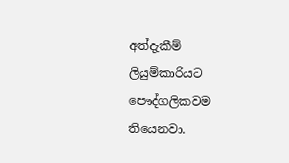අත්දැකීම් ලියුම්කාරියට පෞද්ගලිකවම තියෙනවා.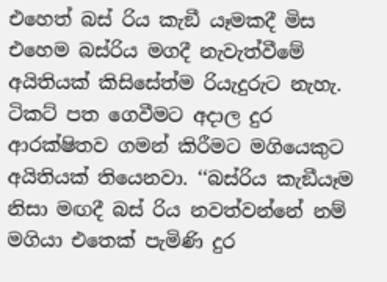එහෙත් බස් රිය කැඞී යෑමකදී මිස එහෙම බස්රිය මගදී නැවැත්වීමේ අයිතියක් කිසිසේත්ම රියැදුරුට නැහැ. ටිකට් පත ගෙවීමට අදාල දුර ආරක්ෂිතව ගමන් කිරීමට මගියෙකුට අයිතියක් තියෙනවා. ‘‘බස්රිය කැඞීයෑම නිසා මඟදී බස් රිය නවත්වන්නේ නම් මගියා එතෙක් පැමිණි දුර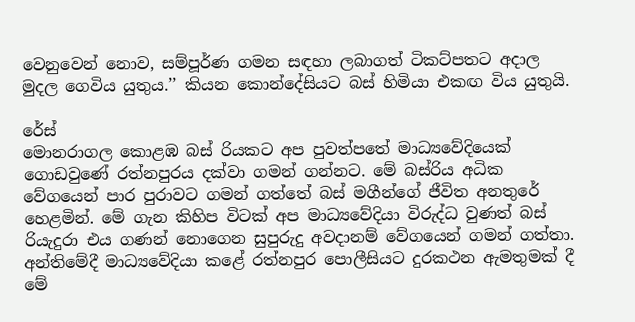වෙනුවෙන් නොව, සම්පූර්ණ ගමන සඳහා ලබාගත් ටිකට්පතට අදාල මුදල ගෙවිය යුතුය.’’ කියන කොන්දේසියට බස් හිමියා එකඟ විය යුතුයි.

රේස්
මොනරාගල කොළඹ බස් රියකට අප පුවත්පතේ මාධ්‍යවේදියෙක් ගොඩවුණේ රත්නපුරය දක්වා ගමන් ගන්නට. මේ බස්රිය අධික වේගයෙන් පාර පුරාවට ගමන් ගත්තේ බස් මගීන්ගේ ජීවිත අනතුරේ හෙළමින්. මේ ගැන කිහිප විටක් අප මාධ්‍යවේදියා විරුද්ධ වුණත් බස් රියැදුරා එය ගණන් නොගෙන සුපුරුදු අවදානම් වේගයෙන් ගමන් ගත්තා. අන්තිමේදී මාධ්‍යවේදියා කළේ රත්නපුර පොලීසියට දුරකථන ඇමතුමක් දී මේ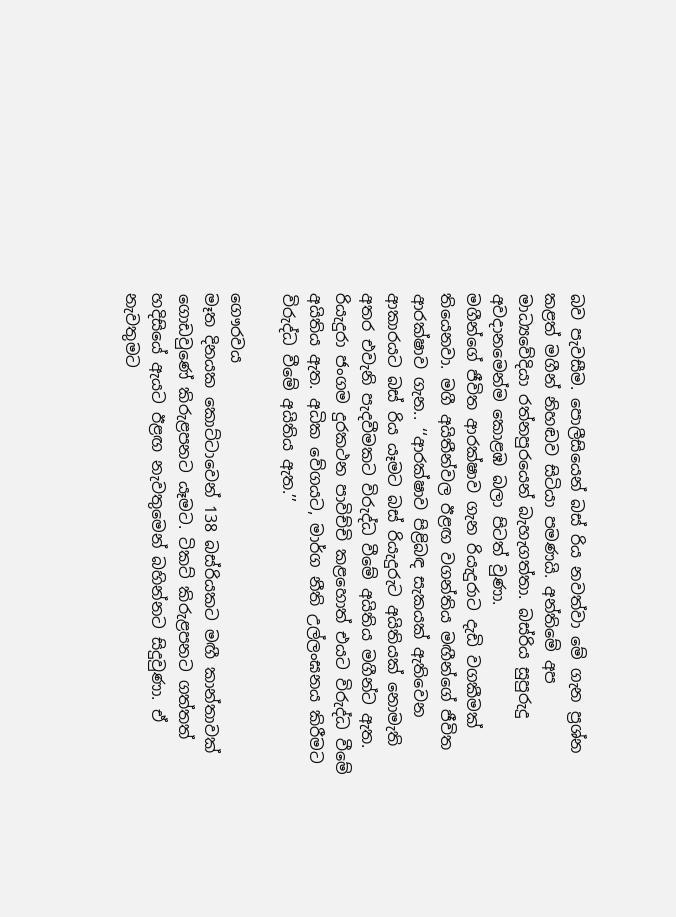බව පැවසීම. පොලීසියෙන් බස් රිය නවත්වා මේ ගැන ප්‍රශ්න කළත් මගීන් නිහඬව සිටියා පමණයි. අන්තිමේ අප මාධ්‍යවේදියා රත්නපුරයෙන් බැහැගත්තා. බස්රිය සුපුරුදු අවදානමෙන්ම කොළඹ බලා පිටත් වුණා.
මගීන්ගේ ජීවිත ආරක්ෂාව ගැන රියැදුරාට දැඩි වගකීමක් තියෙනවා. මගී අයිතීන්වල ඊළඟ වගන්තිය මඟීන්ගේ ජීවිත ආරක්ෂාව ගැන.. ‘‘ආරක්ෂාව පිළිබඳ සැකයක් ඇතිවෙන ආකාරයට බස් රිය යෑමට බස් රියැදුරුට අයිතියක් නොමැති අතර එවැනි පැදවීමකට විරුද්ධ වීමේ අයිතිය මගීන්ට ඇත. රියැදුරා ජංගම දුරකථන පාවිච්චි කළහොත් එයට විරුද්ධ වීමේ අයිතිය ඇත. අධික වේගයට, මාර්ග නීති උල්ලංඝනය කිරීමට විරුද්ධ වීමේ අයිතිය ඇත.’’

ගෞරවය
මෑත දිනයක කොට්ටාවෙන් 138 බස්රියකට මඟී කාන්තාවක් ගොඩවුණේ කිරුළපනට යෑමට. ටිකට් කිරුළපනට ගත්තත් හදිසියේ ඇයට ඊළඟ නැවතුමෙන් බහින්නට සිදුවුණා. ඒ නැවතුමට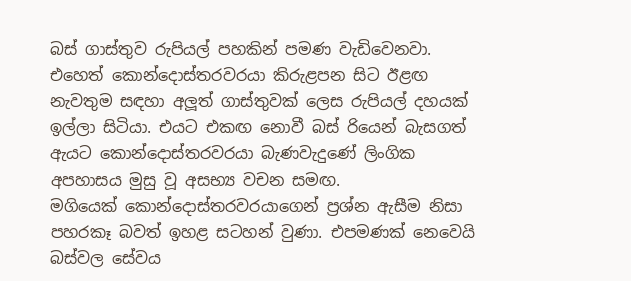බස් ගාස්තුව රුපියල් පහකින් පමණ වැඩිවෙනවා. එහෙත් කොන්දොස්තරවරයා කිරුළපන සිට ඊළඟ නැවතුම සඳහා අලූ‍ත් ගාස්තුවක් ලෙස රුපියල් දහයක් ඉල්ලා සිටියා. එයට එකඟ නොවී බස් රියෙන් බැසගත් ඇයට කොන්දොස්තරවරයා බැණවැදුණේ ලිංගික අපහාසය මුසු වූ අසභ්‍ය වචන සමඟ.
මගියෙක් කොන්දොස්තරවරයාගෙන් ප්‍රශ්න ඇසීම නිසා පහරකෑ බවත් ඉහළ සටහන් වුණා. එපමණක් නෙවෙයි බස්වල සේවය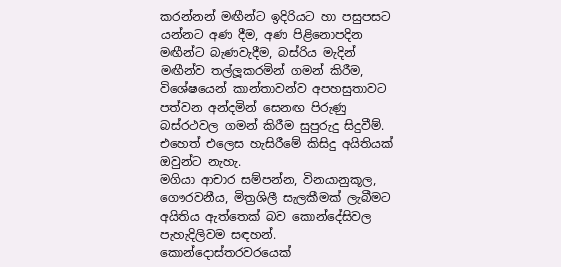කරන්නන් මඟීන්ට ඉදිරියට හා පසුපසට යන්නට අණ දීම, අණ පිළිනොපදින මඟීන්ට බැණවැදීම, බස්රිය මැදින් මඟීන්ව තල්ලූ‍කරමින් ගමන් කිරීම, විශේෂයෙන් කාන්තාවන්ව අපහසුතාවට පත්වන අන්දමින් සෙනඟ පිරුණු බස්රථවල ගමන් කිරීම සුපුරුදු සිදුවීම්. එහෙත් එලෙස හැසිරීමේ කිසිදු අයිතියක් ඔවුන්ට නැහැ.
මගියා ආචාර සම්පන්න, විනයානුකූල, ගෞරවනීය, මිත්‍රශිලී සැලකීමක් ලැබීමට අයිතිය ඇත්තෙක් බව කොන්දේසිවල පැහැදිලිවම සඳහන්. කොන්දොස්තරවරයෙක්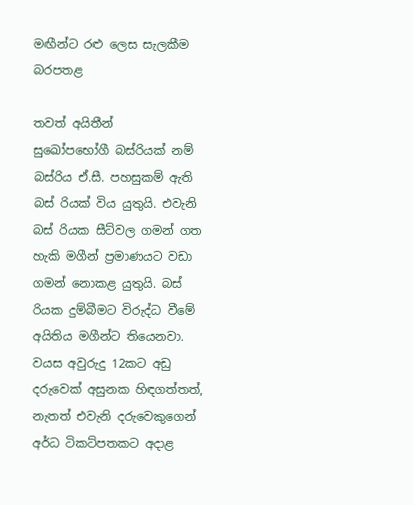මඟීන්ට රළු ලෙස සැලකීම බරපතළ

තවත් අයිතීන්
සුඛෝපභෝගී බස්රියක් නම් බස්රිය ඒ.සී. පහසුකම් ඇති බස් රියක් විය යුතුයි. එවැනි බස් රියක සීට්වල ගමන් ගත හැකි මගීන් ප්‍රමාණයට වඩා ගමන් නොකළ යුතුයි. බස් රියක දුම්බීමට විරුද්ධ වීමේ අයිතිය මගීන්ට තියෙනවා. වයස අවුරුදු 12කට අඩු දරුවෙක් අසුනක හිඳගත්තත්, නැතත් එවැනි දරුවෙකුගෙන් අර්ධ ටිකට්පතකට අදාළ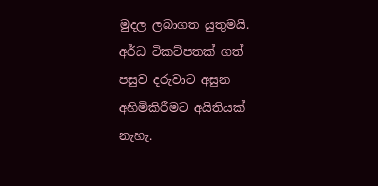මුදල ලබාගත යුතුමයි. අර්ධ ටිකට්පතක් ගත් පසුව දරුවාට අසුන අහිමිකිරීමට අයිතියක් නැහැ.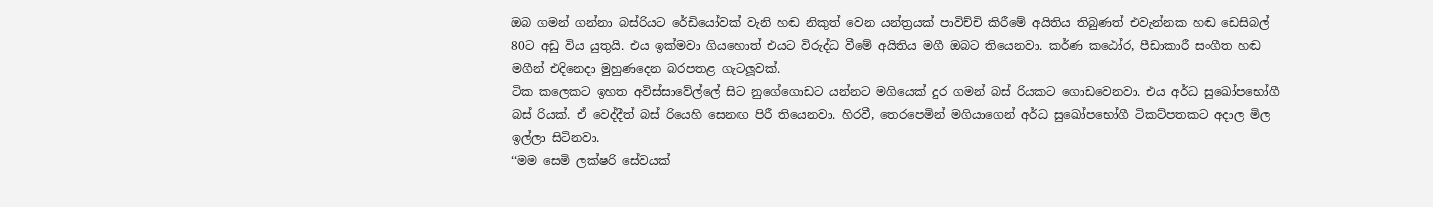ඔබ ගමන් ගන්නා බස්රියට රේඩියෝවක් වැනි හඬ නිකුත් වෙන යන්ත්‍රයක් පාවිච්චි කිරීමේ අයිතිය තිබුණත් එවැන්නක හඬ ඩෙසිබල් 80ට අඩු විය යුතුයි. එය ඉක්මවා ගියහොත් එයට විරුද්ධ වීමේ අයිතිය මගී ඔබට තියෙනවා. කර්ණ කඨෝර, පීඩාකාරී සංගීත හඬ මගීන් එදිනෙදා මුහුණදෙන බරපතළ ගැටලූ‍වක්.
ටික කලෙකට ඉහත අවිස්සාවේල්ලේ සිට නුගේගොඩට යන්නට මගියෙක් දුර ගමන් බස් රියකට ගොඩවෙනවා. එය අර්ධ සුඛෝපභෝගී බස් රියක්. ඒ වෙද්දීත් බස් රියෙහි සෙනඟ පිරී තියෙනවා. හිරවී, තෙරපෙමින් මගියාගෙන් අර්ධ සුඛෝපභෝගී ටිකට්පතකට අදාල මිල ඉල්ලා සිටිනවා.
‘‘මම සෙමි ලක්ෂරි සේවයක්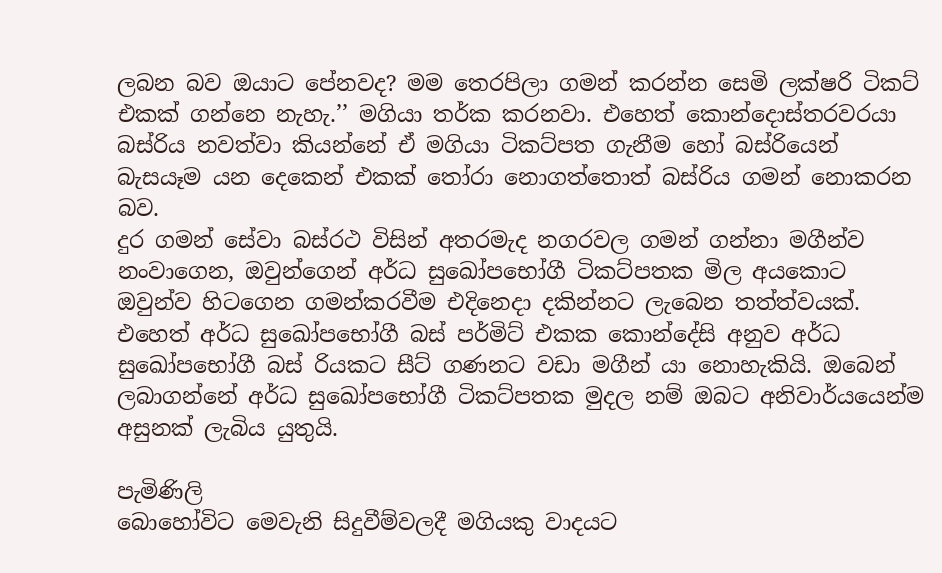ලබන බව ඔයාට පේනවද? මම තෙරපිලා ගමන් කරන්න සෙමි ලක්ෂරි ටිකට් එකක් ගන්නෙ නැහැ.’’ මගියා තර්ක කරනවා. එහෙත් කොන්දොස්තරවරයා බස්රිය නවත්වා කියන්නේ ඒ මගියා ටිකට්පත ගැනීම හෝ බස්රියෙන් බැසයෑම යන දෙකෙන් එකක් තෝරා නොගත්තොත් බස්රිය ගමන් නොකරන බව.
දුර ගමන් සේවා බස්රථ විසින් අතරමැද නගරවල ගමන් ගන්නා මගීන්ව නංවාගෙන, ඔවුන්ගෙන් අර්ධ සුඛෝපභෝගී ටිකට්පතක මිල අයකොට ඔවුන්ව හිටගෙන ගමන්කරවීම එදිනෙදා දකින්නට ලැබෙන තත්ත්වයක්. එහෙත් අර්ධ සුඛෝපභෝගී බස් පර්මිට් එකක කොන්දේසි අනුව අර්ධ සුඛෝපභෝගී බස් රියකට සීට් ගණනට වඩා මගීන් යා නොහැකියි. ඔබෙන් ලබාගන්නේ අර්ධ සුඛෝපභෝගී ටිකට්පතක මුදල නම් ඔබට අනිවාර්යයෙන්ම අසුනක් ලැබිය යුතුයි.

පැමිණිලි
බොහෝවිට මෙවැනි සිදුවීම්වලදී මගියකු වාදයට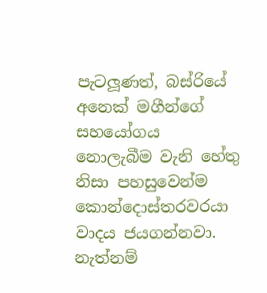පැටලූ‍ණත්, බස්රියේ අනෙක් මගීන්ගේ සහයෝගය නොලැබීම වැනි හේතු නිසා පහසුවෙන්ම කොන්දොස්තරවරයා වාදය ජයගන්නවා. නැත්නම්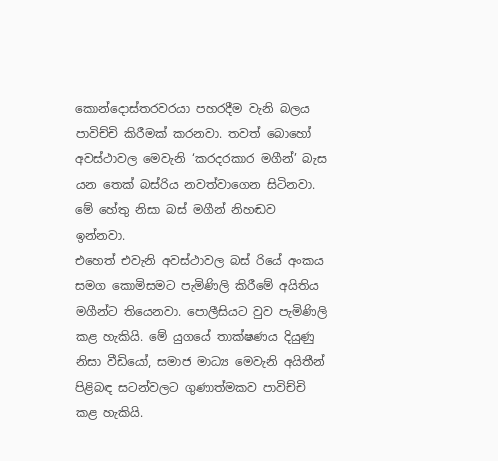කොන්දොස්තරවරයා පහරදීම වැනි බලය පාවිච්චි කිරීමක් කරනවා. තවත් බොහෝ අවස්ථාවල මෙවැනි ‘කරදරකාර මගීන්’ බැස යන තෙක් බස්රිය නවත්වාගෙන සිටිනවා. මේ හේතු නිසා බස් මගීන් නිහඬව ඉන්නවා.
එහෙත් එවැනි අවස්ථාවල බස් රියේ අංකය සමග කොමිසමට පැමිණිලි කිරීමේ අයිතිය මගීන්ට තියෙනවා. පොලීසියට වුව පැමිණිලි කළ හැකියි. මේ යුගයේ තාක්ෂණය දියුණු නිසා වීඩියෝ, සමාජ මාධ්‍ය මෙවැනි අයිතීන් පිළිබඳ සටන්වලට ගුණාත්මකව පාවිච්චි කළ හැකියි.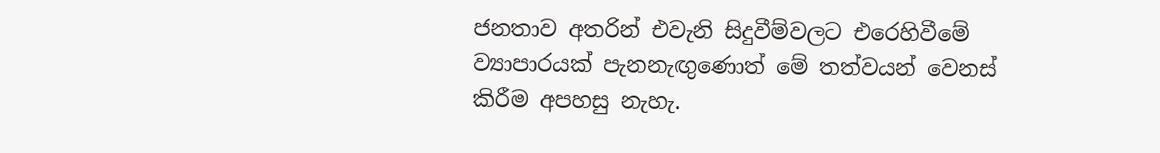ජනතාව අතරින් එවැනි සිදුවීම්වලට එරෙහිවීමේ ව්‍යාපාරයක් පැනනැඟු‍ණොත් මේ තත්වයන් වෙනස් කිරීම අපහසු නැහැ.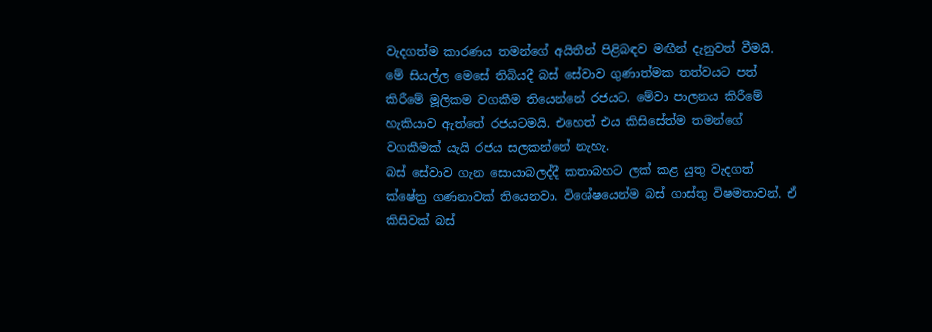වැදගත්ම කාරණය තමන්ගේ අයිතීන් පිළිබඳව මඟීන් දැනුවත් වීමයි.
මේ සියල්ල මෙසේ තිබියදී බස් සේවාව ගුණාත්මක තත්වයට පත් කිරීමේ මූලිකම වගකීම තියෙන්නේ රජයට. මේවා පාලනය කිරීමේ හැකියාව ඇත්තේ රජයටමයි. එහෙත් එය කිසිසේත්ම තමන්ගේ වගකීමක් යැයි රජය සලකන්නේ නැහැ.
බස් සේවාව ගැන සොයාබලද්දී කතාබහට ලක් කළ යුතු වැදගත් ක්ෂේත්‍ර ගණනාවක් තියෙනවා. විශේෂයෙන්ම බස් ගාස්තු විෂමතාවන්. ඒ කිසිවක් බස්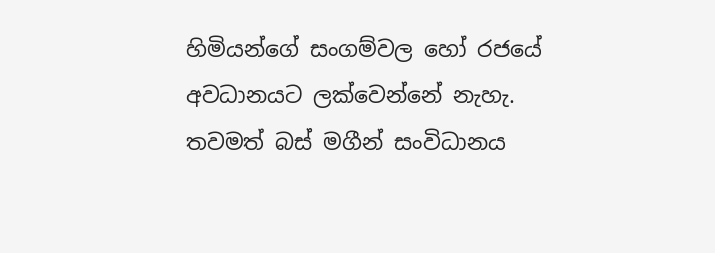හිමියන්ගේ සංගම්වල හෝ රජයේ අවධානයට ලක්වෙන්නේ නැහැ. තවමත් බස් මගීන් සංවිධානය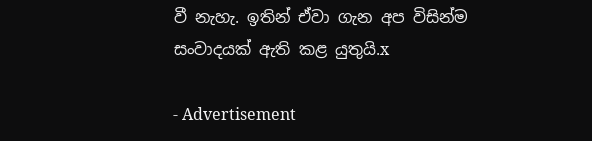වී නැහැ. ඉතින් ඒවා ගැන අප විසින්ම සංවාදයක් ඇති කළ යුතුයි.x

- Advertisement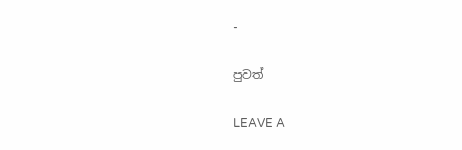-

පුවත්

LEAVE A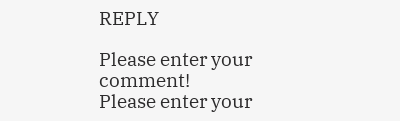REPLY

Please enter your comment!
Please enter your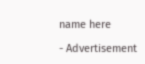name here

- Advertisement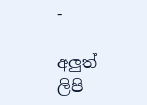-

අලුත් ලිපි